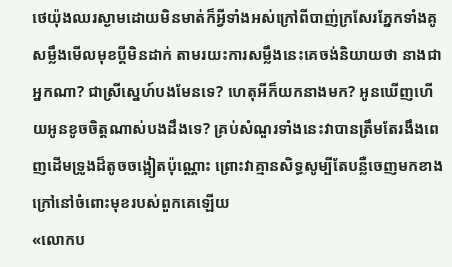ថេយ៉ុងឈរស្ងាមដោយមិនមាត់ក៏អ្វីទាំងអស់ក្រៅពីបាញ់ក្រសែរភ្នែកទាំងគូសម្លឹងមើលមុខប្តីមិនដាក់ តាមរយះការសម្លឹងនេះគេចង់និយាយថា នាងជាអ្នកណា? ជាស្រីស្នេហ៍បងមែនទេ? ហេតុអីក៏យកនាងមក? អូនឃើញហើយអូនខូចចិត្តណាស់បងដឹងទេ? គ្រប់សំណួរទាំងនេះវាបានត្រឹមតែរងឹងពេញដើមទ្រូងដ៏តូចចង្អៀតប៉ុណ្ណោះ ព្រោះវាគ្មានសិទ្ធសូម្បីតែបន្លឺចេញមកខាងក្រៅនៅចំពោះមុខរបស់ពួកគេឡើយ
«លោកប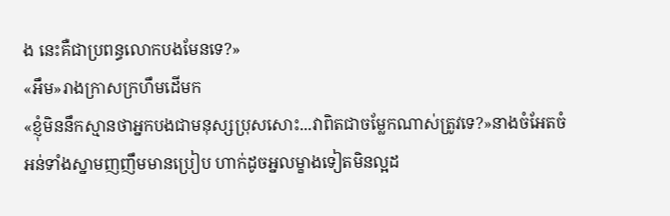ង នេះគឺជាប្រពន្ធលោកបងមែនទេ?»
«អឹម»រាងក្រាសក្រហឹមដើមក
«ខ្ញ៉ំមិននឹកស្មានថាអ្នកបងជាមនុស្សប្រុសសោះ...វាពិតជាចម្លែកណាស់ត្រូវទេ?»នាងចំអែតចំអន់ទាំងស្នាមញញឹមមានប្រៀប ហាក់ដូចអ្នលម្ខាងទៀតមិនល្អដ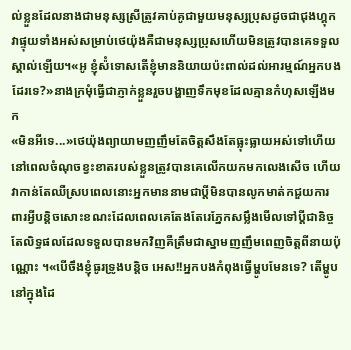ល់ខ្លួនដែលនាងជាមនុស្សស្រីត្រូវគាប់គូជាមួយមនុស្សប្រុសដូចជាជុងហ្គុក វាផ្ទុយទាំងអស់សម្រាប់ថេយ៉ុងគឺជាមនុស្សប្រុសហើយមិនត្រូវបានគេទទួលស្គាល់ឡើយ។«អូ ខ្ញ៉ំស៉ំទោសតើខ្ញ៉ំមាននិយាយប៉ះពាល់ដល់អារម្មណ៍អ្នកបងដែរទេ?»នាងក្រម៉ំធ្វើជាភ្ញាក់ខ្លួនរួចបង្ហាញទឹកមុខដែលគ្មានកំហុសឡើងមក
«មិនអីទេ...»ថេយ៉ុងព្យាយាមញញឹមតែចិត្តសឹងតែធ្លុះធ្លាយអស់ទៅហើយនៅពេលចំណុចខ្វះខាតរបស់ខ្លួនត្រូវបានគេលើកយកមកលេងសើច ហើយវាកាន់តែឈឺស្របពេលនោះអ្នកមាននាមជាប្តីមិនបានលូកមាត់កជួយការពារអ្វីបន្តិចសោះខណះដែលពេលគេតែងតែរេភ្នែកសម្លឹងមើលទៅប្តីជានិច្ច តែលិទ្ធផលដែលទទួលបានមកវិញគឺត្រឹមជាស្នាមញញឹមពេញចិត្តពីនាយប៉ុណ្ណោះ ។«បើចឹងខ្ញ៉ំធូរទ្រូងបន្តិច អេស!!អ្នកបងកំពុងធ្វើម្ហូបមែនទេ? តើម្ហូបនៅក្នុងដៃ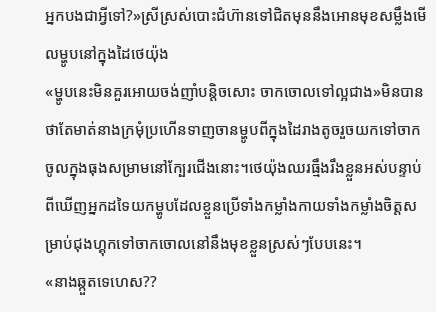អ្នកបងជាអ្វីទៅ?»ស្រីស្រស់បោះជំហ៊ានទៅជិតមុននឹងអោនមុខសម្លឹងមើលម្ហូបនៅក្នុងដៃថេយ៉ុង
«ម្ហូបនេះមិនគួរអោយចង់ញាំបន្តិចសោះ ចាកចោលទៅល្អជាង»មិនបានថាតែមាត់នាងក្រម៉ំប្រហើនទាញចានម្ហូបពីក្នុងដៃរាងតូចរួចយកទៅចាកចូលក្នុងធុងសម្រាមនៅក្បែរជើងនោះ។ថេយ៉ុងឈរធ្មឹងរឹងខ្លួនអស់បន្ទាប់ពីឃើញអ្នកដទៃយកម្ហូបដែលខ្លួនប្រើទាំងកម្លាំងកាយទាំងកម្លាំងចិត្តសម្រាប់ជុងហ្គុកទៅចាកចោលនៅនឹងមុខខ្លួនស្រស់ៗបែបនេះ។
«នាងឆ្កួតទេហេស??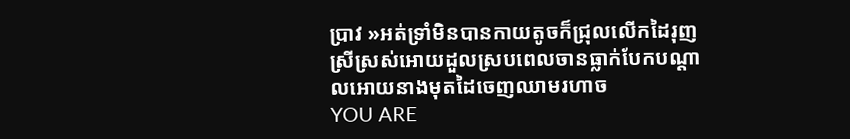ប្រាវ »អត់ទ្រាំមិនបានកាយតូចក៏ជ្រុលលើកដៃរុញស្រីស្រស់អោយដួលស្របពេលចានធ្លាក់បែកបណ្តាលអោយនាងមុតដៃចេញឈាមរហាច
YOU ARE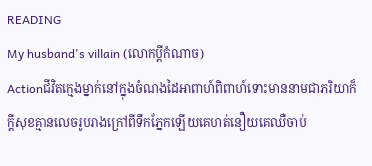READING
My husband's villain (លោកប្តីកំណាច)
Actionជីវិតក្មេងម្នាក់នៅក្នុងចំណងដៃអាពាហ៍ពិពាហ៍ទោះមាននាមជាភរិយាក៏ក្តីសុខគ្មានលេចរូបរាងក្រៅពីទឹកភ្នែកឡើយគេហត់នឿយគេឈឺចាប់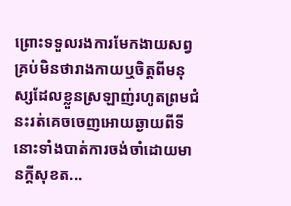ព្រោះទទួលរងការមែកងាយសព្វគ្រប់មិនថារាងកាយឬចិត្តពីមនុស្សដែលខ្លួនស្រឡាញ់រហូតព្រមជំនះរត់គេចចេញអោយឆ្ងាយពីទីនោះទាំងបាត់ការចង់ចាំដោយមានក្តីសុខត...